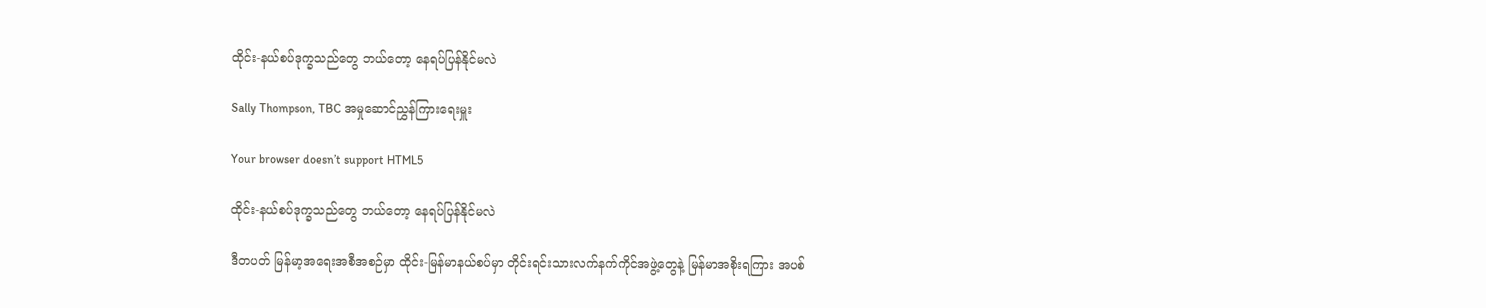ထိုင်း-နယ်စပ်ဒုက္ခသည်တွေ ဘယ်တော့ နေရပ်ပြန်နိုင်မလဲ

Sally Thompson, TBC အမှုဆောင်ညွှန်ကြားရေးမှူး

Your browser doesn’t support HTML5

ထိုင်း-နယ်စပ်ဒုက္ခသည်တွေ ဘယ်တော့ နေရပ်ပြန်နိုင်မလဲ

ဒီတပတ် မြန်မာ့အရေးအစီအစဉ်မှာ ထိုင်း-မြန်မာနယ်စပ်မှာ တိုင်းရင်းသားလက်နက်ကိုင်အဖွဲ့တွေနဲ့ မြန်မာအစိုးရကြား အပစ်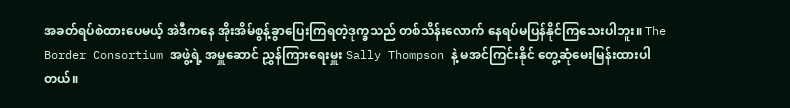အခတ်ရပ်စဲထားပေမယ့် အဲဒီကနေ အိုးအိမ်စွန့်ခွာပြေးကြရတဲ့ဒုက္ခသည် တစ်သိန်းလောက် နေရပ်မပြန်နိုင်ကြသေးပါဘူး။ The Border Consortium အဖွဲ့ရဲ့ အမှူဆောင် ညွှန်ကြားရေးမှူး Sally Thompson နဲ့ မအင်ကြင်းနိုင် တွေ့ဆုံမေးမြန်းထားပါတယ်။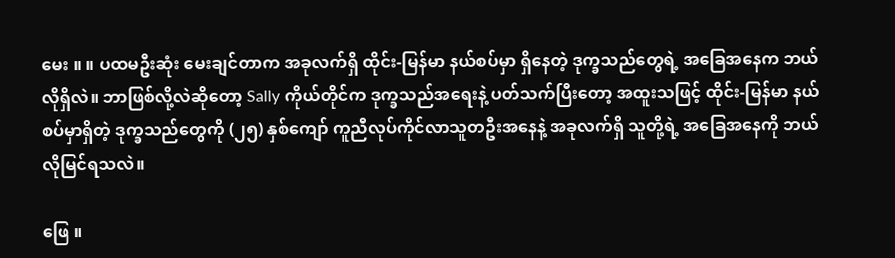မေး ။ ။ ပထမဦးဆုံး မေးချင်တာက အခုလက်ရှိ ထိုင်း-မြန်မာ နယ်စပ်မှာ ရှိနေတဲ့ ဒုက္ခသည်တွေရဲ့ အခြေအနေက ဘယ်လိုရှိလဲ။ ဘာဖြစ်လို့လဲဆိုတော့ Sally ကိုယ်တိုင်က ဒုက္ခသည်အရေးနဲ့ ပတ်သက်ပြီးတော့ အထူးသဖြင့် ထိုင်း-မြန်မာ နယ်စပ်မှာရှိတဲ့ ဒုက္ခသည်တွေကို (၂၅) နှစ်ကျော် ကူညီလုပ်ကိုင်လာသူတဦးအနေနဲ့ အခုလက်ရှိ သူတို့ရဲ့ အခြေအနေကို ဘယ်လိုမြင်ရသလဲ။

ဖြေ ။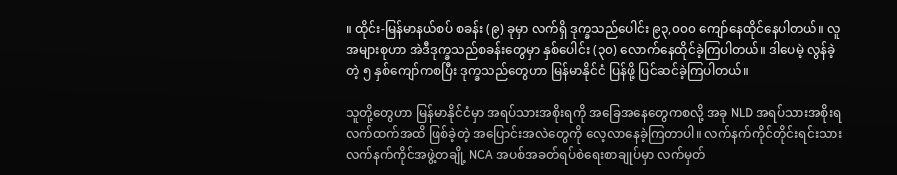။ ထိုင်း-မြန်မာနယ်စပ် စခန်း (၉) ခုမှာ လက်ရှိ ဒုက္ခသည်ပေါင်း ၉၃,၀၀၀ ကျော်နေထိုင်နေပါတယ်။ လူအများစုဟာ အဲဒီဒုက္ခသည်စခန်းတွေမှာ နှစ်ပေါင်း (၃၀) လောက်နေထိုင်ခဲ့ကြပါတယ်။ ဒါပေမဲ့ လွန်ခဲ့တဲ့ ၅ နှစ်ကျော်ကစပြီး ဒုက္ခသည်တွေဟာ မြန်မာနိုင်ငံ ပြန်ဖို့ ပြင်ဆင်ခဲ့ကြပါတယ်။

သူတို့တွေဟာ မြန်မာနိုင်ငံမှာ အရပ်သားအစိုးရကို အခြေအနေတွေကစလို့ အခု NLD အရပ်သားအစိုးရ လက်ထက်အထိ ဖြစ်ခဲ့တဲ့ အပြောင်းအလဲတွေကို လေ့လာနေခဲ့ကြတာပါ။ လက်နက်ကိုင်တိုင်းရင်းသားလက်နက်ကိုင်အဖွဲ့တချို့ NCA အပစ်အခတ်ရပ်စဲရေးစာချုပ်မှာ လက်မှတ်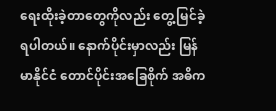ရေးထိုးခဲ့တာတွေကိုလည်း တွေ့မြင်ခဲ့ရပါတယ်။ နောက်ပိုင်းမှာလည်း မြန်မာနိုင်ငံ တောင်ပိုင်းအခြေစိုက် အဓိက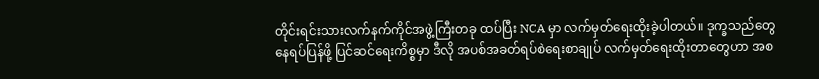တိုင်းရင်းသားလက်နက်ကိုင်အဖွဲ့ကြီးတခု ထပ်ပြီး NCA မှာ လက်မှတ်ရေးထိုးခဲ့ပါတယ်။ ဒုက္ခသည်တွေ နေရပ်ပြန်ဖို့ ပြင်ဆင်ရေးကိစ္စမှာ ဒီလို အပစ်အခတ်ရပ်စဲရေးစာချုပ် လက်မှတ်ရေးထိုးတာတွေဟာ အစ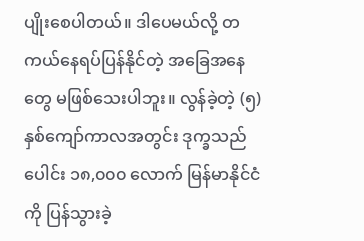ပျိုးစေပါတယ်။ ဒါပေမယ်လို့ တကယ်နေရပ်ပြန်နိုင်တဲ့ အခြေအနေတွေ မဖြစ်သေးပါဘူး။ လွန်ခဲ့တဲ့ (၅) နှစ်ကျော်ကာလအတွင်း ဒုက္ခသည်ပေါင်း ၁၈,၀၀၀ လောက် မြန်မာနိုင်ငံကို ပြန်သွားခဲ့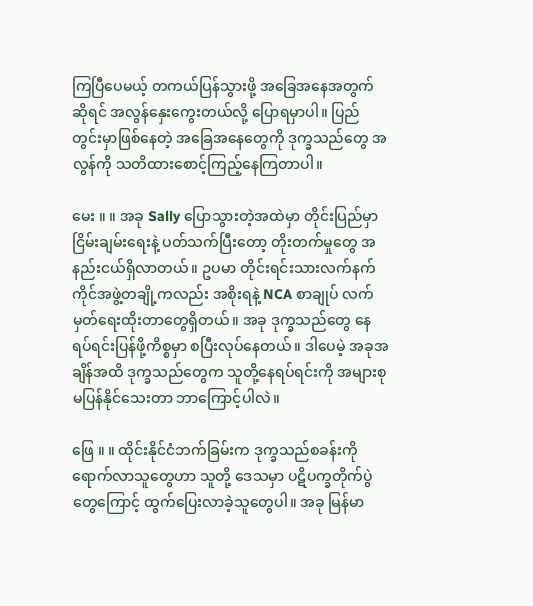ကြပြီပေမယ့် တကယ်ပြန်သွားဖို့ အခြေအနေအတွက်ဆိုရင် အလွန်နှေးကွေးတယ်လို့ ပြောရမှာပါ။ ပြည်တွင်းမှာဖြစ်နေတဲ့ အခြေအနေတွေကို ဒုက္ခသည်တွေ အလွန်ကို သတိထားစောင့်ကြည့်နေကြတာပါ။

မေး ။ ။ အခု Sally ပြောသွားတဲ့အထဲမှာ တိုင်းပြည်မှာ ငြိမ်းချမ်းရေးနဲ့ ပတ်သက်ပြီးတော့ တိုးတက်မှုတွေ အနည်းငယ်ရှိလာတယ်။ ဥပမာ တိုင်းရင်းသားလက်နက်ကိုင်အဖွဲ့တချို့ကလည်း အစိုးရနဲ့ NCA စာချုပ် လက်မှတ်ရေးထိုးတာတွေရှိတယ်။ အခု ဒုက္ခသည်တွေ နေရပ်ရင်းပြန်ဖို့ကိစ္စမှာ စပြီးလုပ်နေတယ်။ ဒါပေမဲ့ အခုအချိန်အထိ ဒုက္ခသည်တွေက သူတို့နေရပ်ရင်းကို အများစု မပြန်နိုင်သေးတာ ဘာကြောင့်ပါလဲ။

ဖြေ ။ ။ ထိုင်းနိုင်ငံဘက်ခြမ်းက ဒုက္ခသည်စခန်းကိုရောက်လာသူတွေဟာ သူတို့ ဒေသမှာ ပဋိပက္ခတိုက်ပွဲတွေကြောင့် ထွက်ပြေးလာခဲ့သူတွေပါ။ အခု မြန်မာ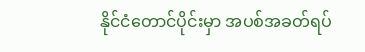နိုင်ငံတောင်ပိုင်းမှာ အပစ်အခတ်ရပ်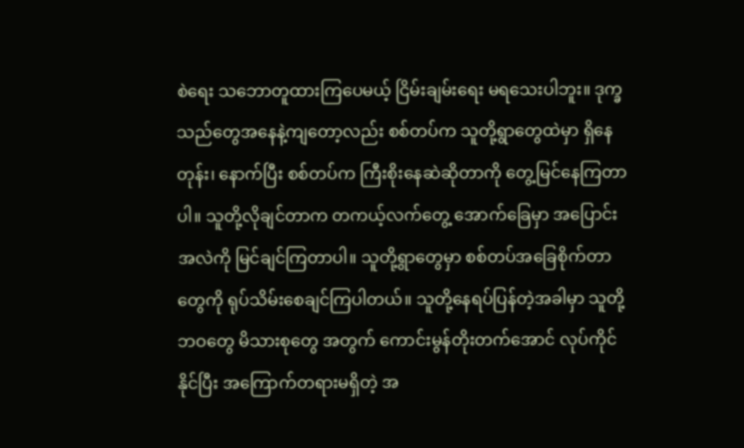စဲရေး သဘောတူထားကြပေမယ့် ငြိမ်းချမ်းရေး မရသေးပါဘူး။ ဒုက္ခသည်တွေအနေနဲ့ကျတော့လည်း စစ်တပ်က သူတို့ရွာတွေထဲမှာ ရှိနေတုန်း၊ နောက်ပြီး စစ်တပ်က ကြီးစိုးနေဆဲဆိုတာကို တွေ့မြင်နေကြတာပါ။ သူတို့လိုချင်တာက တကယ့်လက်တွေ့ အောက်ခြေမှာ အပြောင်းအလဲကို မြင်ချင်ကြတာပါ။ သူတို့ရွာတွေမှာ စစ်တပ်အခြေစိုက်တာတွေကို ရုပ်သိမ်းစေချင်ကြပါတယ်။ သူတို့နေရပ်ပြန်တဲ့အခါမှာ သူတို့ဘဝတွေ မိသားစုတွေ အတွက် ကောင်းမွန်တိုးတက်အောင် လုပ်ကိုင်နိုင်ပြီး အကြောက်တရားမရှိတဲ့ အ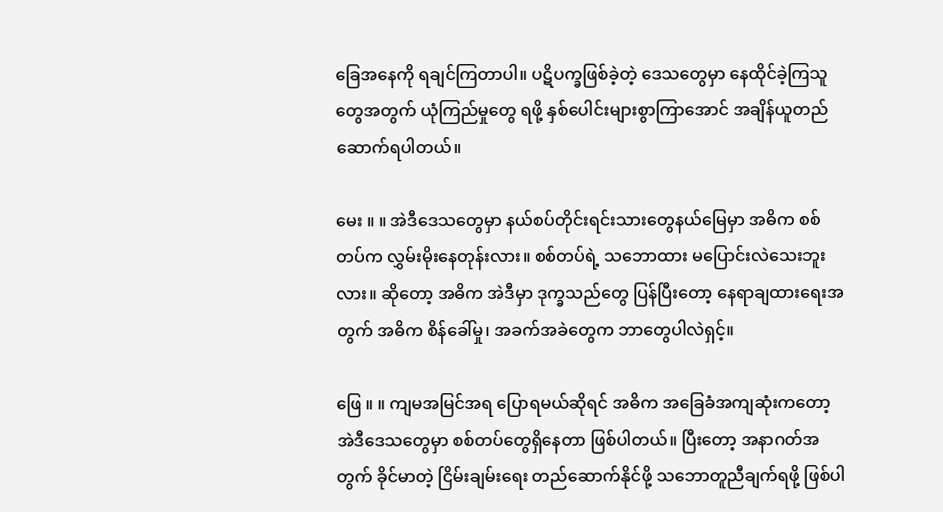ခြေအနေကို ရချင်ကြတာပါ။ ပဋိပက္ခဖြစ်ခဲ့တဲ့ ဒေသတွေမှာ နေထိုင်ခဲ့ကြသူတွေအတွက် ယုံကြည်မှုတွေ ရဖို့ နှစ်ပေါင်းများစွာကြာအောင် အချိန်ယူတည်ဆောက်ရပါတယ်။

မေး ။ ။ အဲဒီဒေသတွေမှာ နယ်စပ်တိုင်းရင်းသားတွေနယ်မြေမှာ အဓိက စစ်တပ်က လွှမ်းမိုးနေတုန်းလား။ စစ်တပ်ရဲ့ သဘောထား မပြောင်းလဲသေးဘူးလား။ ဆိုတော့ အဓိက အဲဒီမှာ ဒုက္ခသည်တွေ ပြန်ပြီးတော့ နေရာချထားရေးအတွက် အဓိက စိန်ခေါ်မှု၊ အခက်အခဲတွေက ဘာတွေပါလဲရှင့်။

ဖြေ ။ ။ ကျမအမြင်အရ ပြောရမယ်ဆိုရင် အဓိက အခြေခံအကျဆုံးကတော့ အဲဒီဒေသတွေမှာ စစ်တပ်တွေရှိနေတာ ဖြစ်ပါတယ်။ ပြီးတော့ အနာဂတ်အတွက် ခိုင်မာတဲ့ ငြိမ်းချမ်းရေး တည်ဆောက်နိုင်ဖို့ သဘောတူညီချက်ရဖို့ ဖြစ်ပါ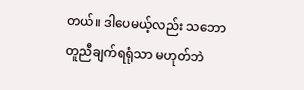တယ်။ ဒါပေမယ့်လည်း သဘောတူညီချက်ရရုံသာ မဟုတ်ဘဲ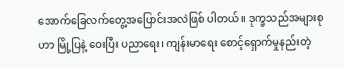အောက်ခြေလက်တွေ့အပြောင်းအလဲဖြစ် ပါတယ်။ ဒုက္ခသည်အများစုဟာ မြို့ပြနဲ့ ဝေးပြီး ပညာရေး၊ ကျန်းမာရေး စောင့်ရှောက်မှုနည်းတဲ့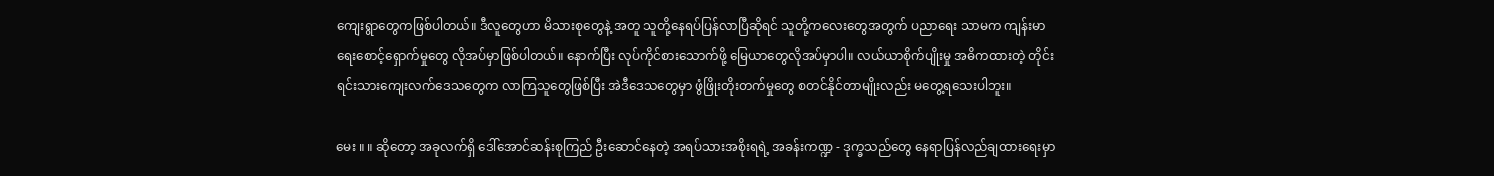ကျေးရွာတွေကဖြစ်ပါတယ်။ ဒီလူတွေဟာ မိသားစုတွေနဲ့ အတူ သူတို့နေရပ်ပြန်လာပြီဆိုရင် သူတို့ကလေးတွေအတွက် ပညာရေး သာမက ကျန်းမာရေးစောင့်ရှောက်မှုတွေ လိုအပ်မှာဖြစ်ပါတယ်။ နောက်ပြီး လုပ်ကိုင်စားသောက်ဖို့ မြေယာတွေလိုအပ်မှာပါ။ လယ်ယာစိုက်ပျိုးမှု အဓိကထားတဲ့ တိုင်းရင်းသားကျေးလက်ဒေသတွေက လာကြသူတွေဖြစ်ပြီး အဲဒီဒေသတွေမှာ ဖွံဖြိုးတိုးတက်မှုတွေ စတင်နိုင်တာမျိုးလည်း မတွေ့ရသေးပါဘူး။

မေး ။ ။ ဆိုတော့ အခုလက်ရှိ ဒေါ်အောင်ဆန်းစုကြည် ဦးဆောင်နေတဲ့ အရပ်သားအစိုးရရဲ့ အခန်းကဏ္ဍ - ဒုက္ခသည်တွေ နေရာပြန်လည်ချထားရေးမှာ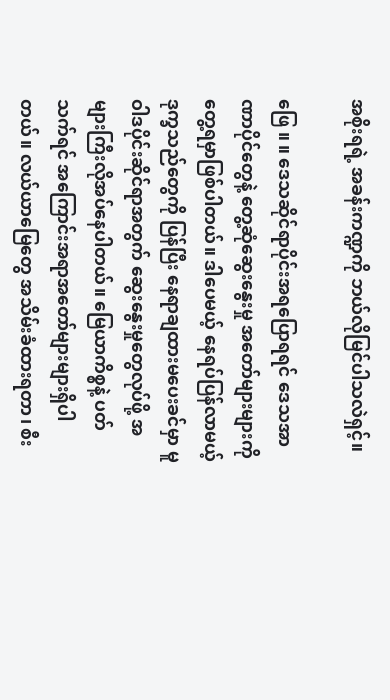အစိုးရရဲ့ အခန်းကဏ္ဍကို ဘယ်လိုမြင်ပါသလဲရှင့်။

ဖြေ ။ ။ ဒေသဆိုင်ရာပိုင်းအရပြောရရင် ဒေသအာဏာပိုင်တွေနဲ့ တွေ့ဆုံဆွေးနွေးမှု အတော်များများကို တွေ့ရမှာဖြစ်ပါတယ်။ ဒါပေမယ့် နေရပ်ပြန်လာမယ့် ဒုက္ခသည်တွေကို ပြန်ပြီး နေရာချထားမပေးခင်မှာ မူဝါဒပိုင်းဆိုင်ရာအတွက် ဆွေးနွေးမှုတွေလုပ်ဖို့ အများကြီးလိုအပ်နေပါတယ်။ မြေယာကိစ္စနဲ့ ပတ်သက်ရင် အကြောင်းအရာအတော်များများရှိပါတယ်။ လယ်ယာမြေတွေ အသိမ်းခံထားရတာ၊ စီး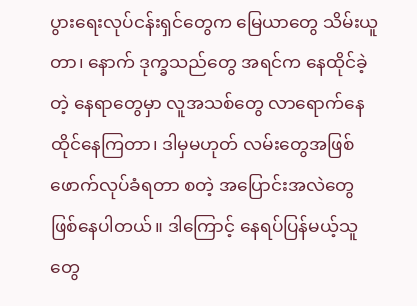ပွားရေးလုပ်ငန်းရှင်တွေက မြေယာတွေ သိမ်းယူတာ၊ နောက် ဒုက္ခသည်တွေ အရင်က နေထိုင်ခဲ့တဲ့ နေရာတွေမှာ လူအသစ်တွေ လာရောက်နေထိုင်နေကြတာ၊ ဒါမှမဟုတ် လမ်းတွေအဖြစ် ဖောက်လုပ်ခံရတာ စတဲ့ အပြောင်းအလဲတွေဖြစ်နေပါတယ်။ ဒါကြောင့် နေရပ်ပြန်မယ့်သူတွေ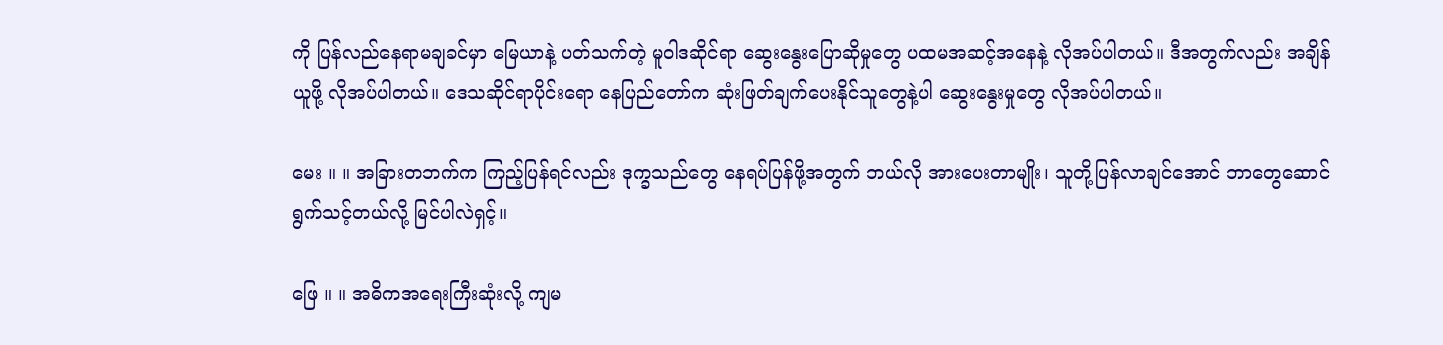ကို ပြန်လည်နေရာမချခင်မှာ မြေယာနဲ့ ပတ်သက်တဲ့ မူဝါဒဆိုင်ရာ ဆွေးနွေးပြောဆိုမှုတွေ ပထမအဆင့်အနေနဲ့ လိုအပ်ပါတယ်။ ဒီအတွက်လည်း အချိန်ယူဖို့ လိုအပ်ပါတယ်။ ဒေသဆိုင်ရာပိုင်းရော နေပြည်တော်က ဆုံးဖြတ်ချက်ပေးနိုင်သူတွေနဲ့ပါ ဆွေးနွေးမှုတွေ လိုအပ်ပါတယ်။

မေး ။ ။ အခြားတဘက်က ကြည့်ပြန်ရင်လည်း ဒုက္ခသည်တွေ နေရပ်ပြန်ဖို့အတွက် ဘယ်လို အားပေးတာမျိုး၊ သူတို့ပြန်လာချင်အောင် ဘာတွေဆောင်ရွက်သင့်တယ်လို့ မြင်ပါလဲရှင့်။

ဖြေ ။ ။ အဓိကအရေးကြီးဆုံးလို့ ကျမ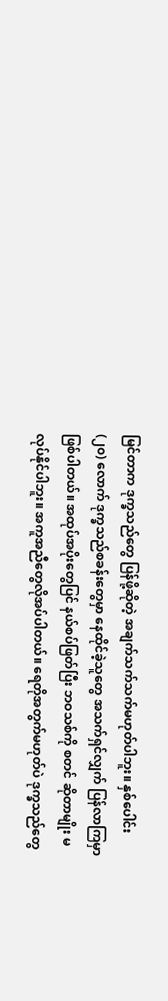မြင်တာက ဒုက္ခသည်တွေ ပြန်ဖို့ဆိုတဲ့ အချက်သက်သက်မဟုတ်ပါဘူး။ နှစ်ပေါင်း (၂၀) လောက် ဒုက္ခသည်စခန်းတွေမှာ နေထိုင်ခဲ့သူတွေ အသက်ရှင်လျှက် ပြန်လာကြမှာဖြစ်ပါတယ်။ အထုပ်အပိုးတွေပြင် နယ်စပ်ဖြတ်ပြီး ဘဝသစ်ကို စတင် ဆိုတာမျိုး မလုပ်နိုင်ပါဘူး။ အကူအညီတွေလိုအပ်ပါတယ်။ ရေတိုအတွက်မဟုတ်ပဲ ဒုက္ခသည်တွေ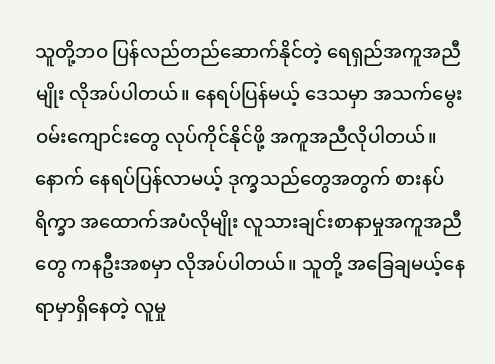သူတို့ဘဝ ပြန်လည်တည်ဆောက်နိုင်တဲ့ ရေရှည်အကူအညီမျိုး လိုအပ်ပါတယ်။ နေရပ်ပြန်မယ့် ဒေသမှာ အသက်မွေးဝမ်းကျောင်းတွေ လုပ်ကိုင်နိုင်ဖို့ အကူအညီလိုပါတယ်။ နောက် နေရပ်ပြန်လာမယ့် ဒုက္ခသည်တွေအတွက် စားနပ်ရိက္ခာ အထောက်အပံလိုမျိုး လူသားချင်းစာနာမှုအကူအညီတွေ ကနဦးအစမှာ လိုအပ်ပါတယ်။ သူတို့ အခြေချမယ့်နေရာမှာရှိနေတဲ့ လူမှု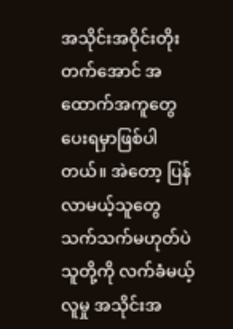အသိုင်းအဝိုင်းတိုးတက်အောင် အထောက်အကူတွေပေးရမှာဖြစ်ပါတယ်။ အဲတော့ ပြန်လာမယ့်သူတွေသက်သက်မဟုတ်ပဲ သူတို့ကို လက်ခံမယ့် လူမှု အသိုင်းအ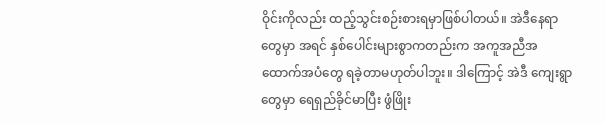ဝိုင်းကိုလည်း ထည့်သွင်းစဉ်းစားရမှာဖြစ်ပါတယ်။ အဲဒီနေရာတွေမှာ အရင် နှစ်ပေါင်းများစွာကတည်းက အကူအညီအထောက်အပံတွေ ရခဲ့တာမဟုတ်ပါဘူး။ ဒါကြောင့် အဲဒီ ကျေးရွာတွေမှာ ရေရှည်ခိုင်မာပြီး ဖွံဖြိုး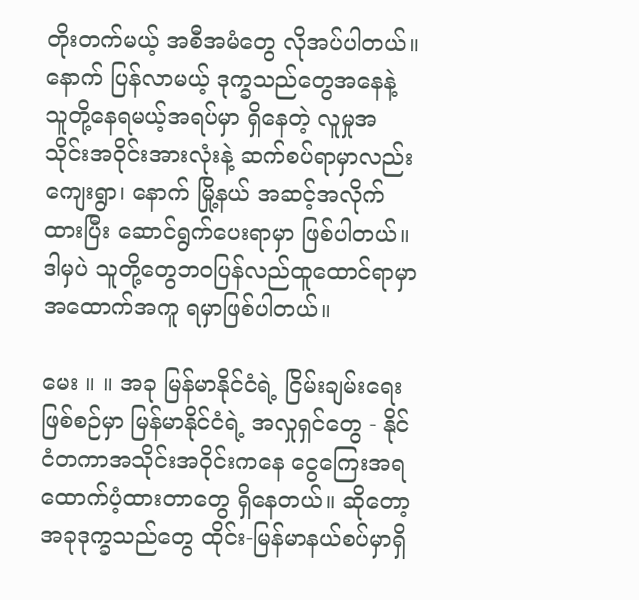တိုးတက်မယ့် အစီအမံတွေ လိုအပ်ပါတယ်။ နောက် ပြန်လာမယ့် ဒုက္ခသည်တွေအနေနဲ့ သူတို့နေရမယ့်အရပ်မှာ ရှိနေတဲ့ လူမှုအသိုင်းအဝိုင်းအားလုံးနဲ့ ဆက်စပ်ရာမှာလည်း ကျေးရွာ၊ နောက် မြို့နယ် အဆင့်အလိုက်ထားပြီး ဆောင်ရွက်ပေးရာမှာ ဖြစ်ပါတယ်။ ဒါမှပဲ သူတို့တွေဘဝပြန်လည်ထူထောင်ရာမှာ အထောက်အကူ ရမှာဖြစ်ပါတယ်။

မေး ။ ။ အခု မြန်မာနိုင်ငံရဲ့ ငြိမ်းချမ်းရေးဖြစ်စဉ်မှာ မြန်မာနိုင်ငံရဲ့ အလှုရှင်တွေ - နိုင်ငံတကာအသိုင်းအဝိုင်းကနေ ငွေကြေးအရ ထောက်ပံ့ထားတာတွေ ရှိနေတယ်။ ဆိုတော့ အခုဒုက္ခသည်တွေ ထိုင်း-မြန်မာနယ်စပ်မှာရှိ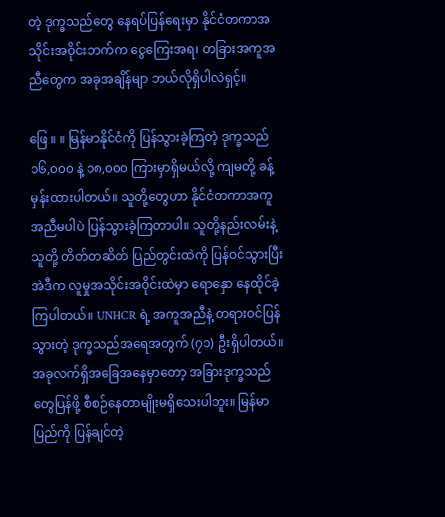တဲ့ ဒုက္ခသည်တွေ နေရပ်ပြန်ရေးမှာ နိုင်ငံတကာအသိုင်းအဝိုင်းဘက်က ငွေကြေးအရ၊ တခြားအကူအညီတွေက အခုအချိန်မျာ ဘယ်လိုရှိပါလဲရှင့်။

ဖြေ ။ ။ မြန်မာနိုင်ငံကို ပြန်သွားခဲ့ကြတဲ့ ဒုက္ခသည် ၁၆,၀၀၀ နဲ့ ၁၈,၀၀၀ ကြားမှာရှိမယ်လို့ ကျမတို့ ခန့်မှန်းထားပါတယ်။ သူတို့တွေဟာ နိုင်ငံတကာအကူအညီမပါပဲ ပြန်သွားခဲ့ကြတာပါ။ သူတို့နည်းလမ်းနဲ့ သူတို့ တိတ်တဆိတ် ပြည်တွင်းထဲကို ပြန်ဝင်သွားပြီး အဲဒီက လူမှုအသိုင်းအဝိုင်းထဲမှာ ရောနှော နေထိုင်ခဲ့ကြပါတယ်။ UNHCR ရဲ့ အကူအညီနဲ့ တရားဝင်ပြန်သွားတဲ့ ဒုက္ခသည်အရေအတွက် (၇၁) ဦးရှိပါတယ်။ အခုလက်ရှိအခြေအနေမှာတော့ အခြားဒုက္ခသည်တွေပြန်ဖို့ စီစဉ်နေတာမျိုးမရှိသေးပါဘူး။ မြန်မာပြည်ကို ပြန်ချင်တဲ့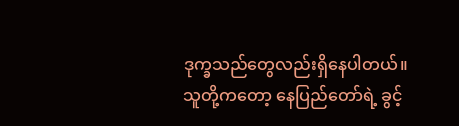ဒုက္ခသည်တွေလည်းရှိနေပါတယ်။ သူတို့ကတော့ နေပြည်တော်ရဲ့ ခွင့်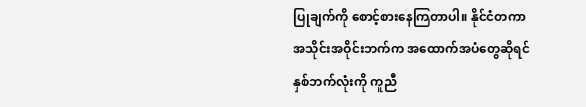ပြုချက်ကို စောင့်စားနေကြတာပါ။ နိုင်ငံတကာအသိုင်းအဝိုင်းဘက်က အထောက်အပံတွေဆိုရင် နှစ်ဘက်လုံးကို ကူညီ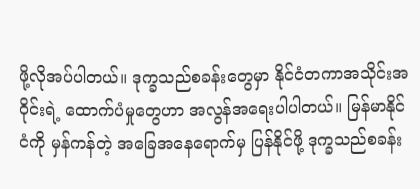ဖို့လိုအပ်ပါတယ်။ ဒုက္ခသည်စခန်းတွေမှာ နိုင်ငံတကာအသိုင်းအဝိုင်းရဲ့ ထောက်ပံမှုတွေဟာ အလွန်အရေးပါပါတယ်။ မြန်မာနိုင်ငံကို မှန်ကန်တဲ့ အခြေအနေရောက်မှ ပြန်နိုင်ဖို့ ဒုက္ခသည်စခန်း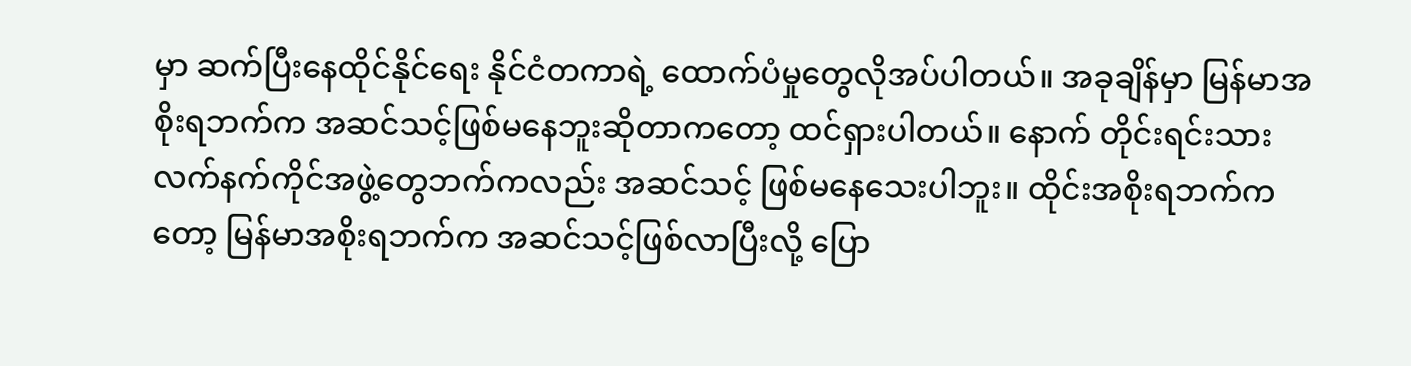မှာ ဆက်ပြီးနေထိုင်နိုင်ရေး နိုင်ငံတကာရဲ့ ထောက်ပံမှုတွေလိုအပ်ပါတယ်။ အခုချိန်မှာ မြန်မာအစိုးရဘက်က အဆင်သင့်ဖြစ်မနေဘူးဆိုတာကတော့ ထင်ရှားပါတယ်။ နောက် တိုင်းရင်းသား လက်နက်ကိုင်အဖွဲ့တွေဘက်ကလည်း အဆင်သင့် ဖြစ်မနေသေးပါဘူး။ ထိုင်းအစိုးရဘက်ကတော့ မြန်မာအစိုးရဘက်က အဆင်သင့်ဖြစ်လာပြီးလို့ ပြော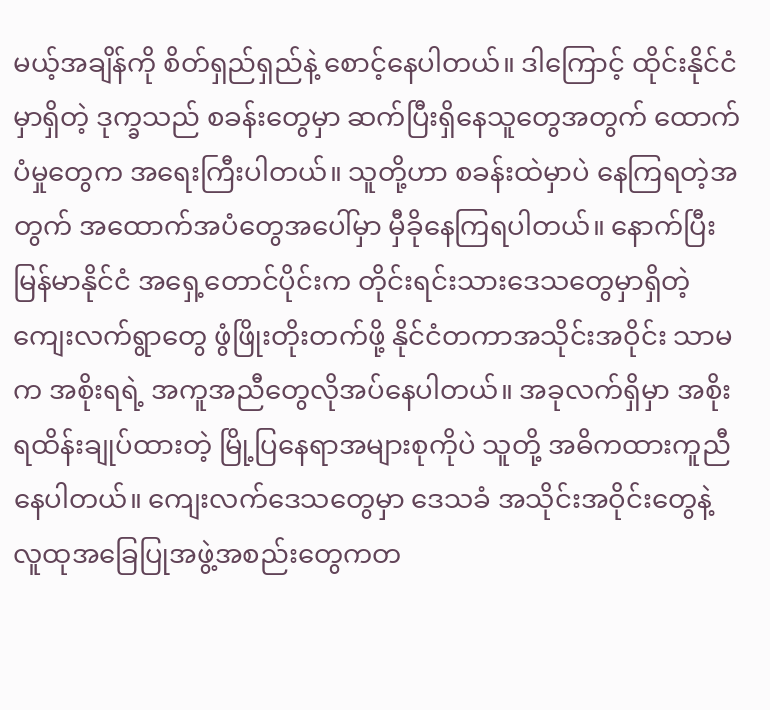မယ့်အချိန်ကို စိတ်ရှည်ရှည်နဲ့ စောင့်နေပါတယ်။ ဒါကြောင့် ထိုင်းနိုင်ငံမှာရှိတဲ့ ဒုက္ခသည် စခန်းတွေမှာ ဆက်ပြီးရှိနေသူတွေအတွက် ထောက်ပံမှုတွေက အရေးကြီးပါတယ်။ သူတို့ဟာ စခန်းထဲမှာပဲ နေကြရတဲ့အတွက် အထောက်အပံတွေအပေါ်မှာ မှီခိုနေကြရပါတယ်။ နောက်ပြီး မြန်မာနိုင်ငံ အရှေ့တောင်ပိုင်းက တိုင်းရင်းသားဒေသတွေမှာရှိတဲ့ ကျေးလက်ရွာတွေ ဖွံဖြိုးတိုးတက်ဖို့ နိုင်ငံတကာအသိုင်းအဝိုင်း သာမက အစိုးရရဲ့ အကူအညီတွေလိုအပ်နေပါတယ်။ အခုလက်ရှိမှာ အစိုးရထိန်းချုပ်ထားတဲ့ မြို့ပြနေရာအများစုကိုပဲ သူတို့ အဓိကထားကူညီနေပါတယ်။ ကျေးလက်ဒေသတွေမှာ ဒေသခံ အသိုင်းအဝိုင်းတွေနဲ့ လူထုအခြေပြုအဖွဲ့အစည်းတွေကတ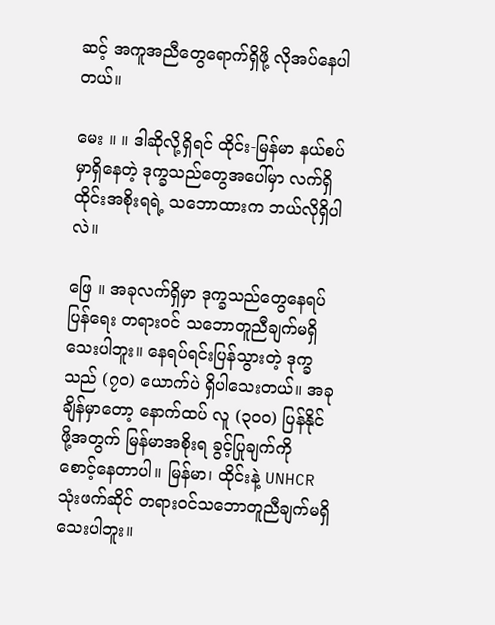ဆင့် အကူအညီတွေရောက်ရှိဖို့ လိုအပ်နေပါတယ်။

မေး ။ ။ ဒါဆိုလို့ရှိရင် ထိုင်း-မြန်မာ နယ်စပ်မှာရှိနေတဲ့ ဒုက္ခသည်တွေအပေါ်မှာ လက်ရှိ ထိုင်းအစိုးရရဲ့ သဘောထားက ဘယ်လိုရှိပါလဲ။

ဖြေ ။ အခုလက်ရှိမှာ ဒုက္ခသည်တွေနေရပ်ပြန်ရေး တရားဝင် သဘောတူညီချက်မရှိသေးပါဘူး။ နေရပ်ရင်းပြန်သွားတဲ့ ဒုက္ခသည် (၇၀) ယောက်ပဲ ရှိပါသေးတယ်။ အခုချိန်မှာတော့ နောက်ထပ် လူ (၃၀၀) ပြန်နိုင်ဖို့အတွက် မြန်မာအစိုးရ ခွင့်ပြုချက်ကို စောင့်နေတာပါ။ မြန်မာ၊ ထိုင်းနဲ့ UNHCR သုံးဖက်ဆိုင် တရားဝင်သဘောတူညီချက်မရှိသေးပါဘူး။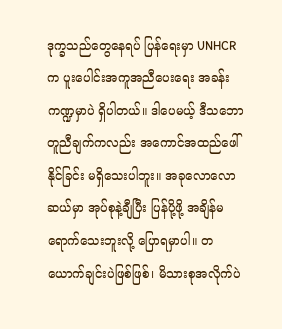ဒုက္ခသည်တွေနေရပ် ပြန်ရေးမှာ UNHCR က ပူးပေါင်းအကူအညီပေးရေး အခန်းကဏ္ဍမှာပဲ ရှိပါတယ်။ ဒါပေမယ့် ဒီသဘောတူညီချက်ကလည်း အကောင်အထည်ဖေါ်နိုင်ခြင်း မရှိသေးပါဘူး။ အခုလောလောဆယ်မှာ အုပ်စုနဲ့ချီပြီး ပြန်ပို့ဖို့ အချိန်မရောက်သေးဘူးလို့ ပြောရမှာပါ။ တယောက်ချင်းပဲဖြစ်ဖြစ်၊ မိသားစုအလိုက်ပဲ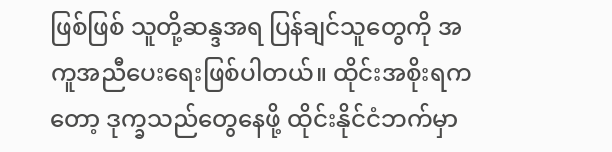ဖြစ်ဖြစ် သူတို့ဆန္ဒအရ ပြန်ချင်သူတွေကို အကူအညီပေးရေးဖြစ်ပါတယ်။ ထိုင်းအစိုးရကတော့ ဒုက္ခသည်တွေနေဖို့ ထိုင်းနိုင်ငံဘက်မှာ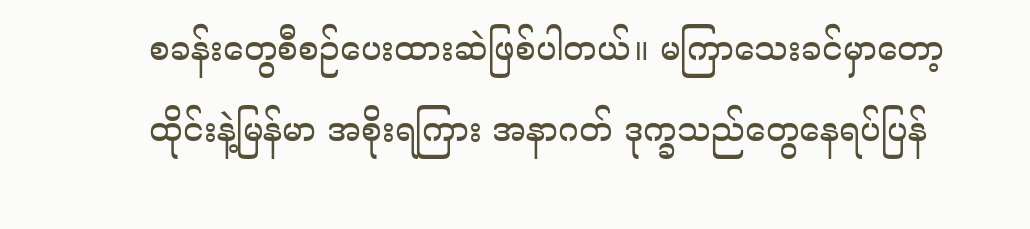စခန်းတွေစီစဉ်ပေးထားဆဲဖြစ်ပါတယ်။ မကြာသေးခင်မှာတော့ ထိုင်းနဲ့မြန်မာ အစိုးရကြား အနာဂတ် ဒုက္ခသည်တွေနေရပ်ပြန်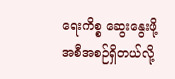ရေးကိစ္စ ဆွေးနွေးဖို့အစီအစဉ်ရှိတယ်လို့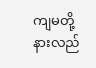ကျမတို့ နားလည်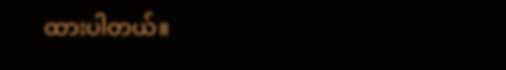ထားပါတယ်။